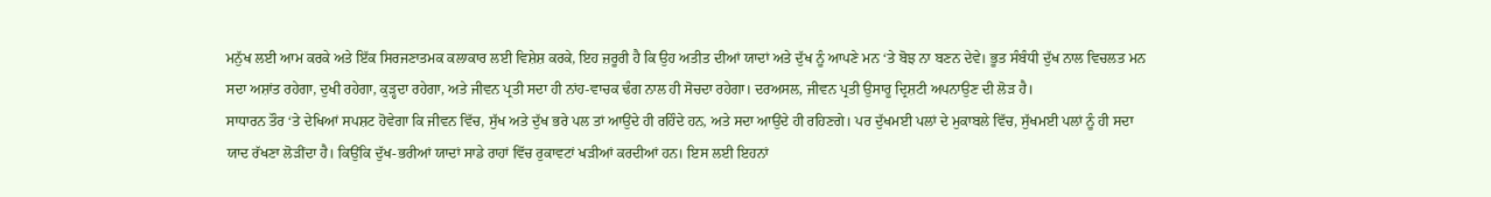ਮਨੁੱਖ ਲਈ ਆਮ ਕਰਕੇ ਅਤੇ ਇੱਕ ਸਿਰਜਣਾਤਮਕ ਕਲਾਕਾਰ ਲਈ ਵਿਸ਼ੇਸ਼ ਕਰਕੇ, ਇਹ ਜ਼ਰੂਰੀ ਹੈ ਕਿ ਉਹ ਅਤੀਤ ਦੀਆਂ ਯਾਦਾਂ ਅਤੇ ਦੁੱਖ ਨੂੰ ਆਪਣੇ ਮਨ ‘ਤੇ ਬੋਝ ਨਾ ਬਣਨ ਦੇਵੇ। ਭੂਤ ਸੰਬੰਧੀ ਦੁੱਖ ਨਾਲ ਵਿਚਲਤ ਮਨ ਸਦਾ ਅਸ਼ਾਂਤ ਰਹੇਗਾ, ਦੁਖੀ ਰਹੇਗਾ, ਕੁੜ੍ਹਦਾ ਰਹੇਗਾ, ਅਤੇ ਜੀਵਨ ਪ੍ਰਤੀ ਸਦਾ ਹੀ ਨਾਂਹ-ਵਾਚਕ ਢੰਗ ਨਾਲ ਹੀ ਸੋਚਦਾ ਰਹੇਗਾ। ਦਰਅਸਲ, ਜੀਵਨ ਪ੍ਰਤੀ ਉਸਾਰੂ ਦ੍ਰਿਸ਼ਟੀ ਅਪਨਾਉਣ ਦੀ ਲੋੜ ਹੈ।
ਸਾਧਾਰਨ ਤੌਰ ‘ਤੇ ਦੇਖਿਆਂ ਸਪਸ਼ਟ ਹੋਵੇਗਾ ਕਿ ਜੀਵਨ ਵਿੱਚ, ਸੁੱਖ ਅਤੇ ਦੁੱਖ ਭਰੇ ਪਲ ਤਾਂ ਆਉਂਦੇ ਹੀ ਰਹਿੰਦੇ ਹਨ, ਅਤੇ ਸਦਾ ਆਉਂਦੇ ਹੀ ਰਹਿਣਗੇ। ਪਰ ਦੁੱਖਮਈ ਪਲਾਂ ਦੇ ਮੁਕਾਬਲੇ ਵਿੱਚ, ਸੁੱਖਮਈ ਪਲਾਂ ਨੂੰ ਹੀ ਸਦਾ ਯਾਦ ਰੱਖਣਾ ਲੋੜੀਂਦਾ ਹੈ। ਕਿਉਂਕਿ ਦੁੱਖ-ਭਰੀਆਂ ਯਾਦਾਂ ਸਾਡੇ ਰਾਹਾਂ ਵਿੱਚ ਰੁਕਾਵਟਾਂ ਖੜੀਆਂ ਕਰਦੀਆਂ ਹਨ। ਇਸ ਲਈ ਇਹਨਾਂ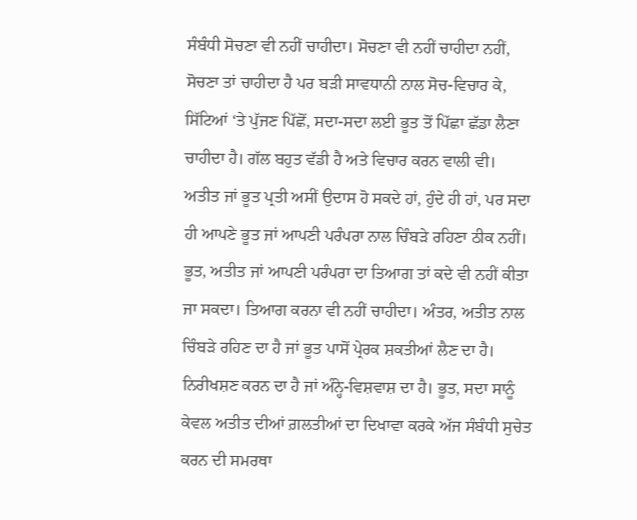ਸੰਬੰਧੀ ਸੋਚਣਾ ਵੀ ਨਹੀਂ ਚਾਹੀਦਾ। ਸੋਚਣਾ ਵੀ ਨਹੀਂ ਚਾਹੀਦਾ ਨਹੀਂ, ਸੋਚਣਾ ਤਾਂ ਚਾਹੀਦਾ ਹੈ ਪਰ ਬੜੀ ਸਾਵਧਾਨੀ ਨਾਲ ਸੋਚ-ਵਿਚਾਰ ਕੇ, ਸਿੱਟਿਆਂ ‘ਤੇ ਪੁੱਜਣ ਪਿੱਛੋਂ, ਸਦਾ-ਸਦਾ ਲਈ ਭੂਤ ਤੋਂ ਪਿੱਛਾ ਛੱਡਾ ਲੈਣਾ ਚਾਹੀਦਾ ਹੈ। ਗੱਲ ਬਹੁਤ ਵੱਡੀ ਹੈ ਅਤੇ ਵਿਚਾਰ ਕਰਨ ਵਾਲੀ ਵੀ।
ਅਤੀਤ ਜਾਂ ਭੂਤ ਪ੍ਰਤੀ ਅਸੀਂ ਉਦਾਸ ਹੋ ਸਕਦੇ ਹਾਂ, ਹੁੰਦੇ ਹੀ ਹਾਂ, ਪਰ ਸਦਾ ਹੀ ਆਪਣੇ ਭੂਤ ਜਾਂ ਆਪਣੀ ਪਰੰਪਰਾ ਨਾਲ ਚਿੰਬੜੇ ਰਹਿਣਾ ਠੀਕ ਨਹੀਂ। ਭੂਤ, ਅਤੀਤ ਜਾਂ ਆਪਣੀ ਪਰੰਪਰਾ ਦਾ ਤਿਆਗ ਤਾਂ ਕਦੇ ਵੀ ਨਹੀਂ ਕੀਤਾ ਜਾ ਸਕਦਾ। ਤਿਆਗ ਕਰਨਾ ਵੀ ਨਹੀਂ ਚਾਹੀਦਾ। ਅੰਤਰ, ਅਤੀਤ ਨਾਲ ਚਿੰਬੜੇ ਰਹਿਣ ਦਾ ਹੈ ਜਾਂ ਭੂਤ ਪਾਸੋਂ ਪ੍ਰੇਰਕ ਸ਼ਕਤੀਆਂ ਲੈਣ ਦਾ ਹੈ। ਨਿਰੀਖਸ਼ਣ ਕਰਨ ਦਾ ਹੈ ਜਾਂ ਅੰਨ੍ਹੇ-ਵਿਸ਼ਵਾਸ਼ ਦਾ ਹੈ। ਭੂਤ, ਸਦਾ ਸਾਨੂੰ ਕੇਵਲ ਅਤੀਤ ਦੀਆਂ ਗ਼ਲਤੀਆਂ ਦਾ ਦਿਖਾਵਾ ਕਰਕੇ ਅੱਜ ਸੰਬੰਧੀ ਸੁਚੇਤ ਕਰਨ ਦੀ ਸਮਰਥਾ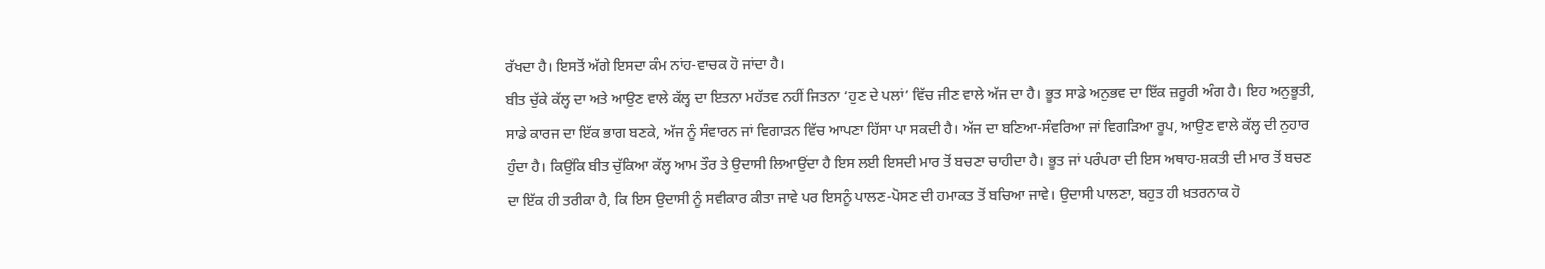ਰੱਖਦਾ ਹੈ। ਇਸਤੋਂ ਅੱਗੇ ਇਸਦਾ ਕੰਮ ਨਾਂਹ-ਵਾਚਕ ਹੋ ਜਾਂਦਾ ਹੈ।
ਬੀਤ ਚੁੱਕੇ ਕੱਲ੍ਹ ਦਾ ਅਤੇ ਆਉਣ ਵਾਲੇ ਕੱਲ੍ਹ ਦਾ ਇਤਨਾ ਮਹੱਤਵ ਨਹੀਂ ਜਿਤਨਾ ‘ਹੁਣ ਦੇ ਪਲਾਂ’ ਵਿੱਚ ਜੀਣ ਵਾਲੇ ਅੱਜ ਦਾ ਹੈ। ਭੂਤ ਸਾਡੇ ਅਨੁਭਵ ਦਾ ਇੱਕ ਜ਼ਰੂਰੀ ਅੰਗ ਹੈ। ਇਹ ਅਨੁਭੂਤੀ, ਸਾਡੇ ਕਾਰਜ ਦਾ ਇੱਕ ਭਾਗ ਬਣਕੇ, ਅੱਜ ਨੂੰ ਸੰਵਾਰਨ ਜਾਂ ਵਿਗਾੜਨ ਵਿੱਚ ਆਪਣਾ ਹਿੱਸਾ ਪਾ ਸਕਦੀ ਹੈ। ਅੱਜ ਦਾ ਬਣਿਆ-ਸੰਵਰਿਆ ਜਾਂ ਵਿਗੜਿਆ ਰੂਪ, ਆਉਣ ਵਾਲੇ ਕੱਲ੍ਹ ਦੀ ਨੁਹਾਰ ਹੁੰਦਾ ਹੈ। ਕਿਉਂਕਿ ਬੀਤ ਚੁੱਕਿਆ ਕੱਲ੍ਹ ਆਮ ਤੌਰ ਤੇ ਉਦਾਸੀ ਲਿਆਉਂਦਾ ਹੈ ਇਸ ਲਈ ਇਸਦੀ ਮਾਰ ਤੋਂ ਬਚਣਾ ਚਾਹੀਦਾ ਹੈ। ਭੂਤ ਜਾਂ ਪਰੰਪਰਾ ਦੀ ਇਸ ਅਥਾਹ-ਸ਼ਕਤੀ ਦੀ ਮਾਰ ਤੋਂ ਬਚਣ ਦਾ ਇੱਕ ਹੀ ਤਰੀਕਾ ਹੈ, ਕਿ ਇਸ ਉਦਾਸੀ ਨੂੰ ਸਵੀਕਾਰ ਕੀਤਾ ਜਾਵੇ ਪਰ ਇਸਨੂੰ ਪਾਲਣ-ਪੋਸਣ ਦੀ ਹਮਾਕਤ ਤੋਂ ਬਚਿਆ ਜਾਵੇ। ਉਦਾਸੀ ਪਾਲਣਾ, ਬਹੁਤ ਹੀ ਖ਼ਤਰਨਾਕ ਹੋ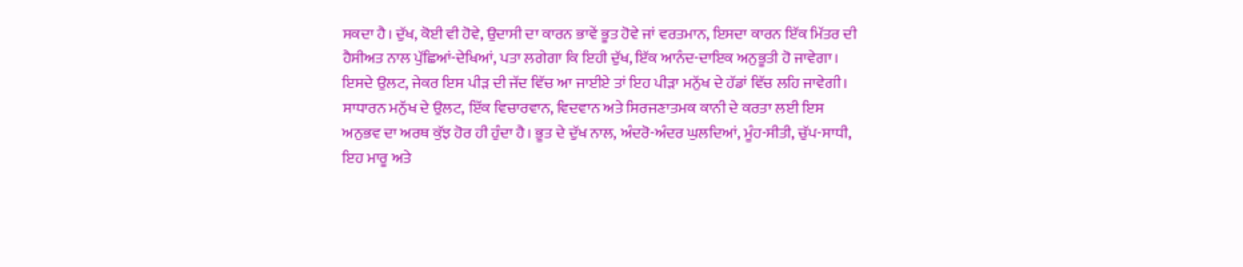ਸਕਦਾ ਹੈ। ਦੁੱਖ, ਕੋਈ ਵੀ ਹੋਵੇ, ਉਦਾਸੀ ਦਾ ਕਾਰਨ ਭਾਵੇਂ ਭੂਤ ਹੋਵੇ ਜਾਂ ਵਰਤਮਾਨ, ਇਸਦਾ ਕਾਰਨ ਇੱਕ ਮਿੱਤਰ ਦੀ ਹੈਸੀਅਤ ਨਾਲ ਪੁੱਛਿਆਂ-ਦੇਖਿਆਂ, ਪਤਾ ਲਗੇਗਾ ਕਿ ਇਹੀ ਦੁੱਖ, ਇੱਕ ਆਨੰਦ-ਦਾਇਕ ਅਨੁਭੂਤੀ ਹੋ ਜਾਵੇਗਾ। ਇਸਦੇ ਉਲਟ, ਜੇਕਰ ਇਸ ਪੀੜ ਦੀ ਜੱਦ ਵਿੱਚ ਆ ਜਾਈਏ ਤਾਂ ਇਹ ਪੀੜਾ ਮਨੁੱਖ ਦੇ ਹੱਡਾਂ ਵਿੱਚ ਲਹਿ ਜਾਵੇਗੀ।
ਸਾਧਾਰਨ ਮਨੁੱਖ ਦੇ ਉਲਟ, ਇੱਕ ਵਿਚਾਰਵਾਨ, ਵਿਦਵਾਨ ਅਤੇ ਸਿਰਜਣਾਤਮਕ ਕਾਨੀ ਦੇ ਕਰਤਾ ਲਈ ਇਸ ਅਨੁਭਵ ਦਾ ਅਰਥ ਕੁੱਝ ਹੋਰ ਹੀ ਹੁੰਦਾ ਹੈ। ਭੂਤ ਦੇ ਦੁੱਖ ਨਾਲ, ਅੰਦਰੋ-ਅੰਦਰ ਘੁਲਦਿਆਂ, ਮੂੰਹ-ਸੀਤੀ, ਚੁੱਪ-ਸਾਧੀ, ਇਹ ਮਾਰੂ ਅਤੇ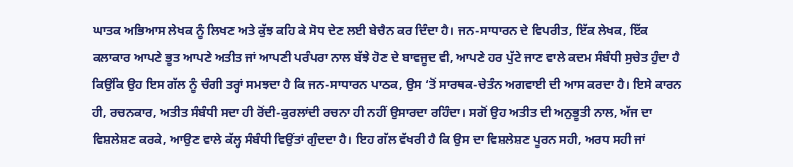ਘਾਤਕ ਅਭਿਆਸ ਲੇਖਕ ਨੂੰ ਲਿਖਣ ਅਤੇ ਕੁੱਝ ਕਹਿ ਕੇ ਸੋਧ ਦੇਣ ਲਈ ਬੇਚੈਨ ਕਰ ਦਿੰਦਾ ਹੈ। ਜਨ-ਸਾਧਾਰਨ ਦੇ ਵਿਪਰੀਤ, ਇੱਕ ਲੇਖਕ, ਇੱਕ ਕਲਾਕਾਰ ਆਪਣੇ ਭੂਤ ਆਪਣੇ ਅਤੀਤ ਜਾਂ ਆਪਣੀ ਪਰੰਪਰਾ ਨਾਲ ਬੱਝੇ ਹੋਣ ਦੇ ਬਾਵਜੂਦ ਵੀ, ਆਪਣੇ ਹਰ ਪੁੱਟੇ ਜਾਣ ਵਾਲੇ ਕਦਮ ਸੰਬੰਧੀ ਸੁਚੇਤ ਹੁੰਦਾ ਹੈ ਕਿਉਂਕਿ ਉਹ ਇਸ ਗੱਲ ਨੂੰ ਚੰਗੀ ਤਰ੍ਹਾਂ ਸਮਝਦਾ ਹੈ ਕਿ ਜਨ-ਸਾਧਾਰਨ ਪਾਠਕ, ਉਸ ‘ਤੋਂ ਸਾਰਥਕ-ਚੇਤੰਨ ਅਗਵਾਈ ਦੀ ਆਸ ਕਰਦਾ ਹੈ। ਇਸੇ ਕਾਰਨ ਹੀ, ਰਚਨਕਾਰ, ਅਤੀਤ ਸੰਬੰਧੀ ਸਦਾ ਹੀ ਰੋਂਦੀ-ਕੁਰਲਾਂਦੀ ਰਚਨਾ ਹੀ ਨਹੀਂ ਉਸਾਰਦਾ ਰਹਿੰਦਾ। ਸਗੋਂ ਉਹ ਅਤੀਤ ਦੀ ਅਨੁਭੂਤੀ ਨਾਲ, ਅੱਜ ਦਾ ਵਿਸ਼ਲੇਸ਼ਣ ਕਰਕੇ, ਆਉਣ ਵਾਲੇ ਕੱਲ੍ਹ ਸੰਬੰਧੀ ਵਿਉਂਤਾਂ ਗੁੰਦਦਾ ਹੈ। ਇਹ ਗੱਲ ਵੱਖਰੀ ਹੈ ਕਿ ਉਸ ਦਾ ਵਿਸ਼ਲੇਸ਼ਣ ਪੂਰਨ ਸਹੀ, ਅਰਧ ਸਹੀ ਜਾਂ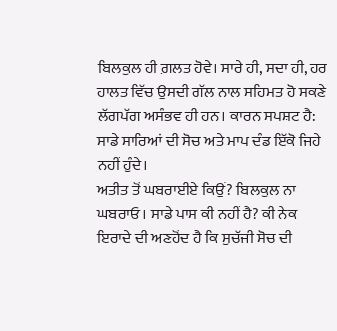ਬਿਲਕੁਲ ਹੀ ਗ਼ਲਤ ਹੋਵੇ। ਸਾਰੇ ਹੀ, ਸਦਾ ਹੀ, ਹਰ ਹਾਲਤ ਵਿੱਚ ਉਸਦੀ ਗੱਲ ਨਾਲ ਸਹਿਮਤ ਹੋ ਸਕਣੇ ਲੱਗਪੱਗ ਅਸੰਭਵ ਹੀ ਹਨ। ਕਾਰਨ ਸਪਸ਼ਟ ਹੈ: ਸਾਡੇ ਸਾਰਿਆਂ ਦੀ ਸੋਚ ਅਤੇ ਮਾਪ ਦੰਡ ਇੱਕੋ ਜਿਹੇ ਨਹੀਂ ਹੁੰਦੇ।
ਅਤੀਤ ਤੋਂ ਘਬਰਾਈਏ ਕਿਉਂ? ਬਿਲਕੁਲ ਨਾ ਘਬਰਾਓ। ਸਾਡੇ ਪਾਸ ਕੀ ਨਹੀਂ ਹੈ? ਕੀ ਨੇਕ ਇਰਾਦੇ ਦੀ ਅਣਹੋਂਦ ਹੈ ਕਿ ਸੁਚੱਜੀ ਸੋਚ ਦੀ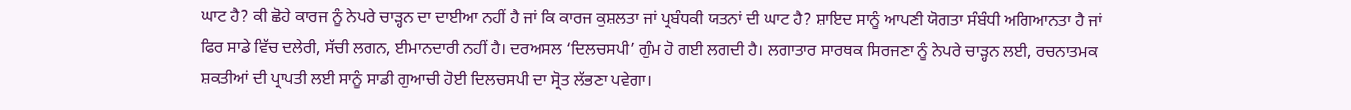ਘਾਟ ਹੈ? ਕੀ ਛੋਹੇ ਕਾਰਜ ਨੂੰ ਨੇਪਰੇ ਚਾੜ੍ਹਨ ਦਾ ਦਾਈਆ ਨਹੀਂ ਹੈ ਜਾਂ ਕਿ ਕਾਰਜ ਕੁਸ਼ਲਤਾ ਜਾਂ ਪ੍ਰਬੰਧਕੀ ਯਤਨਾਂ ਦੀ ਘਾਟ ਹੈ? ਸ਼ਾਇਦ ਸਾਨੂੰ ਆਪਣੀ ਯੋਗਤਾ ਸੰਬੰਧੀ ਅਗਿਆਨਤਾ ਹੈ ਜਾਂ ਫਿਰ ਸਾਡੇ ਵਿੱਚ ਦਲੇਰੀ, ਸੱਚੀ ਲਗਨ, ਈਮਾਨਦਾਰੀ ਨਹੀਂ ਹੈ। ਦਰਅਸਲ ‘ਦਿਲਚਸਪੀ’ ਗੁੰਮ ਹੋ ਗਈ ਲਗਦੀ ਹੈ। ਲਗਾਤਾਰ ਸਾਰਥਕ ਸਿਰਜਣਾ ਨੂੰ ਨੇਪਰੇ ਚਾੜ੍ਹਨ ਲਈ, ਰਚਨਾਤਮਕ ਸ਼ਕਤੀਆਂ ਦੀ ਪ੍ਰਾਪਤੀ ਲਈ ਸਾਨੂੰ ਸਾਡੀ ਗੁਆਚੀ ਹੋਈ ਦਿਲਚਸਪੀ ਦਾ ਸ੍ਰੋਤ ਲੱਭਣਾ ਪਵੇਗਾ।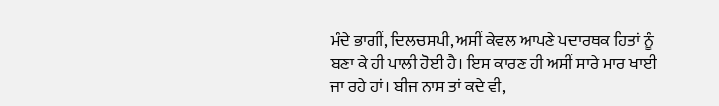ਮੰਦੇ ਭਾਗੀਂ, ਦਿਲਚਸਪੀ, ਅਸੀਂ ਕੇਵਲ ਆਪਣੇ ਪਦਾਰਥਕ ਹਿਤਾਂ ਨੂੰ ਬਣਾ ਕੇ ਹੀ ਪਾਲੀ ਹੋਈ ਹੈ। ਇਸ ਕਾਰਣ ਹੀ ਅਸੀਂ ਸਾਰੇ ਮਾਰ ਖਾਈ ਜਾ ਰਹੇ ਹਾਂ। ਬੀਜ ਨਾਸ ਤਾਂ ਕਦੇ ਵੀ,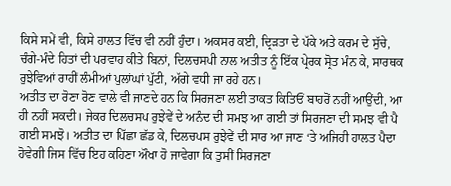ਕਿਸੇ ਸਮੇਂ ਵੀ, ਕਿਸੇ ਹਾਲਤ ਵਿੱਚ ਵੀ ਨਹੀਂ ਹੁੰਦਾ। ਅਕਸਰ ਕਈ, ਦ੍ਰਿੜਤਾ ਦੇ ਪੱਕੇ ਅਤੇ ਕਰਮ ਦੇ ਸੁੱਚੇ, ਚੰਗੇ-ਮੰਦੇ ਹਿਤਾਂ ਦੀ ਪਰਵਾਹ ਕੀਤੇ ਬਿਨਾਂ, ਦਿਲਚਸਪੀ ਨਾਲ ਅਤੀਤ ਨੂੰ ਇੱਕ ਪ੍ਰੇਰਕ ਸ੍ਰੋਤ ਮੰਨ ਕੇ, ਸਾਰਥਕ ਰੁਝੇਵਿਆਂ ਰਾਹੀਂ ਲੰਮੀਆਂ ਪੁਲਾਂਘਾਂ ਪੁੱਟੀ, ਅੱਗੇ ਵਧੀ ਜਾ ਰਹੇ ਹਨ।
ਅਤੀਤ ਦਾ ਰੋਣਾ ਰੋਣ ਵਾਲੇ ਵੀ ਜਾਣਦੇ ਹਨ ਕਿ ਸਿਰਜਣਾ ਲਈ ਤਾਕਤ ਕਿਤਿਓਂ ਬਾਹਰੋਂ ਨਹੀਂ ਆਉਂਦੀ, ਆ ਹੀ ਨਹੀਂ ਸਕਦੀ। ਜੇਕਰ ਦਿਲਚਸਪ ਰੁਝੇਵੇਂ ਦੇ ਅਨੰਦ ਦੀ ਸਮਝ ਆ ਗਈ ਤਾਂ ਸਿਰਜਣਾ ਦੀ ਸਮਝ ਵੀ ਪੈ ਗਈ ਸਮਝੋ। ਅਤੀਤ ਦਾ ਪਿੱਛਾ ਛੱਡ ਕੇ, ਦਿਲਚਪਸ ਰੁਝੇਵੇਂ ਦੀ ਸਾਰ ਆ ਜਾਣ ‘ਤੇ ਅਜਿਹੀ ਹਾਲਤ ਪੈਦਾ ਹੋਵੇਗੀ ਜਿਸ ਵਿੱਚ ਇਹ ਕਹਿਣਾ ਔਖਾ ਹੋ ਜਾਵੇਗਾ ਕਿ ਤੁਸੀਂ ਸਿਰਜਣਾ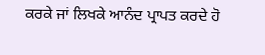ਕਰਕੇ ਜਾਂ ਲਿਖਕੇ ਆਨੰਦ ਪ੍ਰਾਪਤ ਕਰਦੇ ਹੋ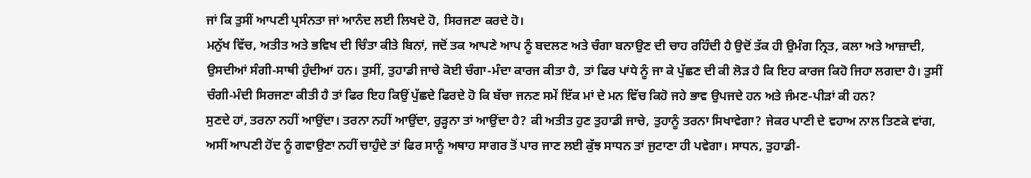ਜਾਂ ਕਿ ਤੁਸੀਂ ਆਪਣੀ ਪ੍ਰਸੰਨਤਾ ਜਾਂ ਆਨੰਦ ਲਈ ਲਿਖਦੇ ਹੋ, ਸਿਰਜਣਾ ਕਰਦੇ ਹੋ।
ਮਨੁੱਖ ਵਿੱਚ, ਅਤੀਤ ਅਤੇ ਭਵਿਖ ਦੀ ਚਿੰਤਾ ਕੀਤੇ ਬਿਨਾਂ, ਜਦੋਂ ਤਕ ਆਪਣੇ ਆਪ ਨੂੰ ਬਦਲਣ ਅਤੇ ਚੰਗਾ ਬਨਾਉਣ ਦੀ ਚਾਹ ਰਹਿੰਦੀ ਹੈ ਉਦੋਂ ਤੱਕ ਹੀ ਉਮੰਗ ਨ੍ਰਿਤ, ਕਲਾ ਅਤੇ ਆਜ਼ਾਦੀ, ਉਸਦੀਆਂ ਸੰਗੀ-ਸਾਥੀ ਹੁੰਦੀਆਂ ਹਨ। ਤੁਸੀਂ, ਤੁਹਾਡੀ ਜਾਚੇ ਕੋਈ ਚੰਗਾ-ਮੰਦਾ ਕਾਰਜ ਕੀਤਾ ਹੈ, ਤਾਂ ਫਿਰ ਪਾਂਧੇ ਨੂੰ ਜਾ ਕੇ ਪੁੱਛਣ ਦੀ ਕੀ ਲੋੜ ਹੈ ਕਿ ਇਹ ਕਾਰਜ ਕਿਹੋ ਜਿਹਾ ਲਗਦਾ ਹੈ। ਤੁਸੀਂ ਚੰਗੀ-ਮੰਦੀ ਸਿਰਜਣਾ ਕੀਤੀ ਹੈ ਤਾਂ ਫਿਰ ਇਹ ਕਿਉਂ ਪੁੱਛਦੇ ਫਿਰਦੇ ਹੋ ਕਿ ਬੱਚਾ ਜਨਣ ਸਮੇਂ ਇੱਕ ਮਾਂ ਦੇ ਮਨ ਵਿੱਚ ਕਿਹੋ ਜਹੇ ਭਾਵ ਉਪਜਦੇ ਹਨ ਅਤੇ ਜੰਮਣ-ਪੀੜਾਂ ਕੀ ਹਨ?
ਸੁਣਦੇ ਹਾਂ, ਤਰਨਾ ਨਹੀਂ ਆਉਂਦਾ। ਤਰਨਾ ਨਹੀਂ ਆਉਂਦਾ, ਰੁੜ੍ਹਨਾ ਤਾਂ ਆਉਂਦਾ ਹੈ? ਕੀ ਅਤੀਤ ਹੁਣ ਤੁਹਾਡੀ ਜਾਚੇ, ਤੁਹਾਨੂੰ ਤਰਨਾ ਸਿਖਾਵੇਗਾ? ਜੇਕਰ ਪਾਣੀ ਦੇ ਵਹਾਅ ਨਾਲ ਤਿਣਕੇ ਵਾਂਗ, ਅਸੀਂ ਆਪਣੀ ਹੋਂਦ ਨੂੰ ਗਵਾਉਣਾ ਨਹੀਂ ਚਾਹੁੰਦੇ ਤਾਂ ਫਿਰ ਸਾਨੂੰ ਅਥਾਹ ਸਾਗਰ ਤੋਂ ਪਾਰ ਜਾਣ ਲਈ ਕੁੱਝ ਸਾਧਨ ਤਾਂ ਜੁਟਾਣਾ ਹੀ ਪਵੇਗਾ। ਸਾਧਨ, ਤੁਹਾਡੀ-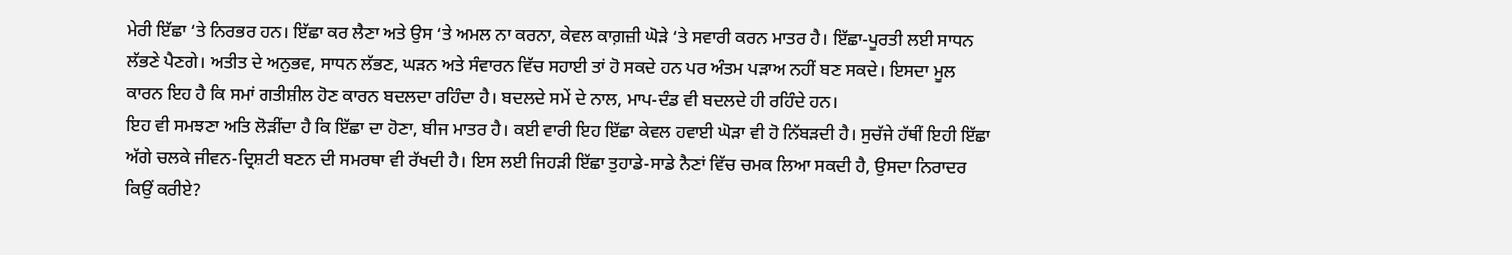ਮੇਰੀ ਇੱਛਾ ‘ਤੇ ਨਿਰਭਰ ਹਨ। ਇੱਛਾ ਕਰ ਲੈਣਾ ਅਤੇ ਉਸ ‘ਤੇ ਅਮਲ ਨਾ ਕਰਨਾ, ਕੇਵਲ ਕਾਗ਼ਜ਼ੀ ਘੋੜੇ ‘ਤੇ ਸਵਾਰੀ ਕਰਨ ਮਾਤਰ ਹੈ। ਇੱਛਾ-ਪੂਰਤੀ ਲਈ ਸਾਧਨ ਲੱਭਣੇ ਪੈਣਗੇ। ਅਤੀਤ ਦੇ ਅਨੁਭਵ, ਸਾਧਨ ਲੱਭਣ, ਘੜਨ ਅਤੇ ਸੰਵਾਰਨ ਵਿੱਚ ਸਹਾਈ ਤਾਂ ਹੋ ਸਕਦੇ ਹਨ ਪਰ ਅੰਤਮ ਪੜਾਅ ਨਹੀਂ ਬਣ ਸਕਦੇ। ਇਸਦਾ ਮੂਲ ਕਾਰਨ ਇਹ ਹੈ ਕਿ ਸਮਾਂ ਗਤੀਸ਼ੀਲ ਹੋਣ ਕਾਰਨ ਬਦਲਦਾ ਰਹਿੰਦਾ ਹੈ। ਬਦਲਦੇ ਸਮੇਂ ਦੇ ਨਾਲ, ਮਾਪ-ਦੰਡ ਵੀ ਬਦਲਦੇ ਹੀ ਰਹਿੰਦੇ ਹਨ।
ਇਹ ਵੀ ਸਮਝਣਾ ਅਤਿ ਲੋੜੀਂਦਾ ਹੈ ਕਿ ਇੱਛਾ ਦਾ ਹੋਣਾ, ਬੀਜ ਮਾਤਰ ਹੈ। ਕਈ ਵਾਰੀ ਇਹ ਇੱਛਾ ਕੇਵਲ ਹਵਾਈ ਘੋੜਾ ਵੀ ਹੋ ਨਿੱਬੜਦੀ ਹੈ। ਸੁਚੱਜੇ ਹੱਥੀਂ ਇਹੀ ਇੱਛਾ ਅੱਗੇ ਚਲਕੇ ਜੀਵਨ-ਦ੍ਰਿਸ਼ਟੀ ਬਣਨ ਦੀ ਸਮਰਥਾ ਵੀ ਰੱਖਦੀ ਹੈ। ਇਸ ਲਈ ਜਿਹੜੀ ਇੱਛਾ ਤੁਹਾਡੇ-ਸਾਡੇ ਨੈਣਾਂ ਵਿੱਚ ਚਮਕ ਲਿਆ ਸਕਦੀ ਹੈ, ਉਸਦਾ ਨਿਰਾਦਰ ਕਿਉਂ ਕਰੀਏ?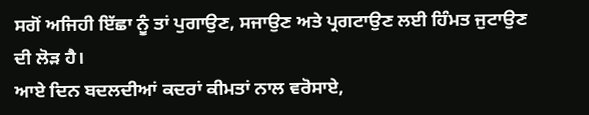ਸਗੋਂ ਅਜਿਹੀ ਇੱਛਾ ਨੂੰ ਤਾਂ ਪੁਗਾਉਣ, ਸਜਾਉਣ ਅਤੇ ਪ੍ਰਗਟਾਉਣ ਲਈ ਹਿੰਮਤ ਜੁਟਾਉਣ ਦੀ ਲੋੜ ਹੈ।
ਆਏ ਦਿਨ ਬਦਲਦੀਆਂ ਕਦਰਾਂ ਕੀਮਤਾਂ ਨਾਲ ਵਰੋਸਾਏ,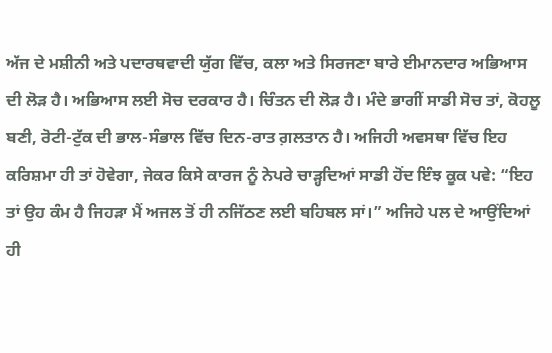ਅੱਜ ਦੇ ਮਸ਼ੀਨੀ ਅਤੇ ਪਦਾਰਥਵਾਦੀ ਯੁੱਗ ਵਿੱਚ, ਕਲਾ ਅਤੇ ਸਿਰਜਣਾ ਬਾਰੇ ਈਮਾਨਦਾਰ ਅਭਿਆਸ ਦੀ ਲੋੜ ਹੈ। ਅਭਿਆਸ ਲਈ ਸੋਚ ਦਰਕਾਰ ਹੈ। ਚਿੰਤਨ ਦੀ ਲੋੜ ਹੈ। ਮੰਦੇ ਭਾਗੀਂ ਸਾਡੀ ਸੋਚ ਤਾਂ, ਕੋਹਲੂ ਬਣੀ, ਰੋਟੀ-ਟੁੱਕ ਦੀ ਭਾਲ-ਸੰਭਾਲ ਵਿੱਚ ਦਿਨ-ਰਾਤ ਗ਼ਲਤਾਨ ਹੈ। ਅਜਿਹੀ ਅਵਸਥਾ ਵਿੱਚ ਇਹ ਕਰਿਸ਼ਮਾ ਹੀ ਤਾਂ ਹੋਵੇਗਾ, ਜੇਕਰ ਕਿਸੇ ਕਾਰਜ ਨੂੰ ਨੇਪਰੇ ਚਾੜ੍ਹਦਿਆਂ ਸਾਡੀ ਹੋਂਦ ਇੰਝ ਕੂਕ ਪਵੇ: “ਇਹ ਤਾਂ ਉਹ ਕੰਮ ਹੈ ਜਿਹੜਾ ਮੈਂ ਅਜਲ ਤੋਂ ਹੀ ਨਜਿੱਠਣ ਲਈ ਬਹਿਬਲ ਸਾਂ।” ਅਜਿਹੇ ਪਲ ਦੇ ਆਉਂਦਿਆਂ ਹੀ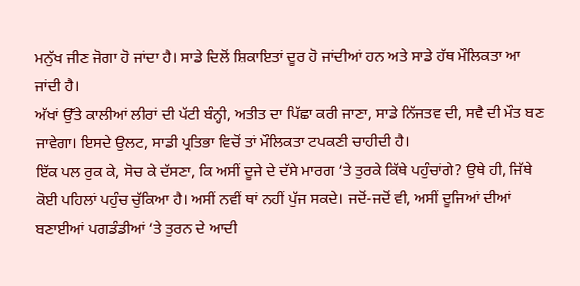ਮਨੁੱਖ ਜੀਣ ਜੋਗਾ ਹੋ ਜਾਂਦਾ ਹੈ। ਸਾਡੇ ਦਿਲੋਂ ਸ਼ਿਕਾਇਤਾਂ ਦੂਰ ਹੋ ਜਾਂਦੀਆਂ ਹਨ ਅਤੇ ਸਾਡੇ ਹੱਥ ਮੌਲਿਕਤਾ ਆ ਜਾਂਦੀ ਹੈ।
ਅੱਖਾਂ ਉੱਤੇ ਕਾਲੀਆਂ ਲੀਰਾਂ ਦੀ ਪੱਟੀ ਬੰਨ੍ਹੀ, ਅਤੀਤ ਦਾ ਪਿੱਛਾ ਕਰੀ ਜਾਣਾ, ਸਾਡੇ ਨਿੱਜਤਵ ਦੀ, ਸਵੈ ਦੀ ਮੌਤ ਬਣ ਜਾਵੇਗਾ। ਇਸਦੇ ਉਲਟ, ਸਾਡੀ ਪ੍ਰਤਿਭਾ ਵਿਚੋਂ ਤਾਂ ਮੌਲਿਕਤਾ ਟਪਕਣੀ ਚਾਹੀਦੀ ਹੈ।
ਇੱਕ ਪਲ ਰੁਕ ਕੇ, ਸੋਚ ਕੇ ਦੱਸਣਾ, ਕਿ ਅਸੀਂ ਦੂਜੇ ਦੇ ਦੱਸੇ ਮਾਰਗ ‘ਤੇ ਤੁਰਕੇ ਕਿੱਥੇ ਪਹੁੰਚਾਂਗੇ? ਉਥੇ ਹੀ, ਜਿੱਥੇ ਕੋਈ ਪਹਿਲਾਂ ਪਹੁੰਚ ਚੁੱਕਿਆ ਹੈ। ਅਸੀਂ ਨਵੀਂ ਥਾਂ ਨਹੀਂ ਪੁੱਜ ਸਕਦੇ। ਜਦੋਂ-ਜਦੋਂ ਵੀ, ਅਸੀਂ ਦੂਜਿਆਂ ਦੀਆਂ ਬਣਾਈਆਂ ਪਗਡੰਡੀਆਂ ‘ਤੇ ਤੁਰਨ ਦੇ ਆਦੀ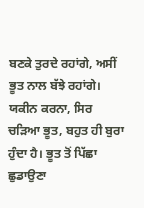ਬਣਕੇ ਤੁਰਦੇ ਰਹਾਂਗੇ, ਅਸੀਂ ਭੂਤ ਨਾਲ ਬੱਝੇ ਰਹਾਂਗੇ। ਯਕੀਨ ਕਰਨਾ, ਸਿਰ ਚੜਿਆ ਭੂਤ, ਬਹੁਤ ਹੀ ਬੁਰਾ ਹੁੰਦਾ ਹੈ। ਭੂਤ ਤੋਂ ਪਿੱਛਾ ਛੁਡਾਉਣਾ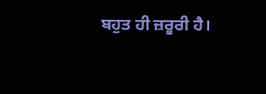ਬਹੁਤ ਹੀ ਜ਼ਰੂਰੀ ਹੈ।